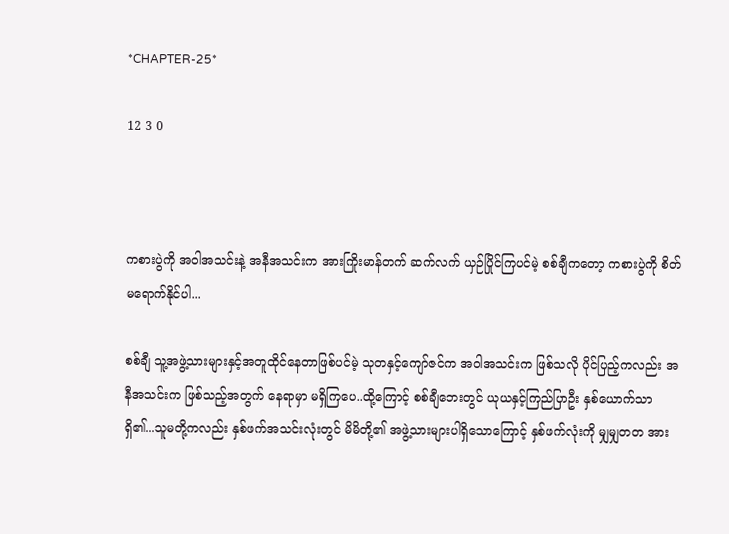*CHAPTER-25*

12 3 0



ကစားပွဲကို အဝါအသင်းနဲ့ အနီအသင်းက အားကြိုးမာန်တက် ဆက်လက် ယှဉ်ပြိုင်ကြပင်မဲ့ စစ်ချီကတော့ ကစားပွဲကို စိတ်မရောက်နိုင်ပါ...

စစ်ချီ သူ့အဖွဲ့သားများနှင့်အတူထိုင်နေတာဖြစ်ပင်မဲ့ ‌သုတနှင့်ကျော်ဇင်က အဝါအသင်းက ဖြစ်သလို ပိုင်ပြည့်ကလည်း အနီအသင်းက ဖြစ်သည့်အတွက် နေရာမှာ မရှိကြပေ..ထို့ကြောင့် စစ်ချီဘေးတွင် ယုယနှင့်ကြည်ပြာဦး နှစ်ယောက်သာ ရှိ၏...သူမတို့ကလည်း နှစ်ဖက်အသင်းလုံးတွင် မိမိတို့၏ အဖွဲ့သားများပါရှိသောကြောင့် နှစ်ဖက်လုံးကို မျှမျှတတ အား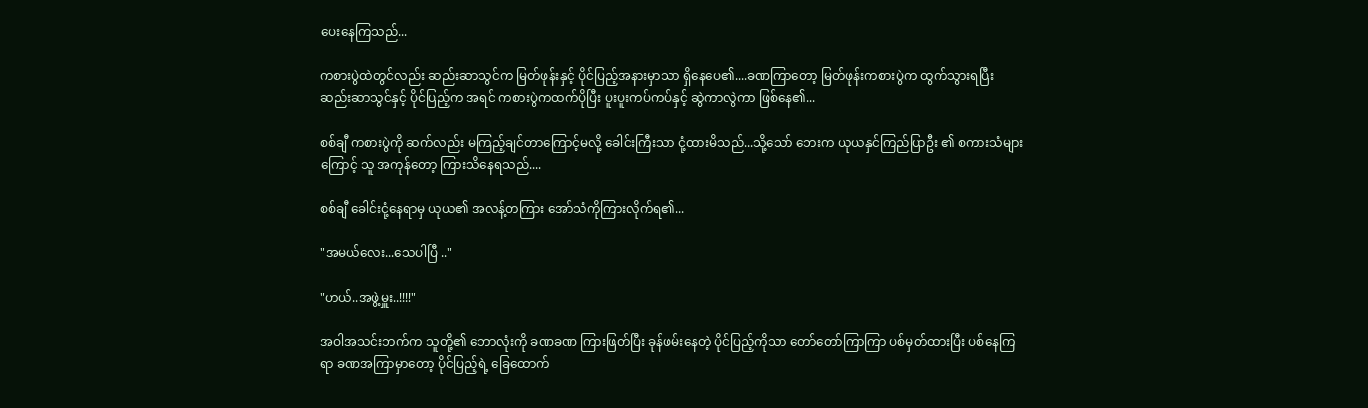ပေးနေကြသည်...

ကစားပွဲထဲတွင်လည်း ဆည်းဆာသွင်က မြတ်ဖုန်းနှင့် ပိုင်ပြည့်အနားမှာသာ ရှိနေပေ၏....ခဏကြာတော့ မြတ်ဖုန်းကစားပွဲက ထွက်သွားရပြီး ဆည်းဆာသွင်နှင့် ပိုင်ပြည့်က အရင် ကစားပွဲကထက်ပိုပြီး ပူးပူးကပ်ကပ်နှင့် ဆွဲကာလွဲကာ ဖြစ်နေ၏...

စစ်ချီ ကစားပွဲကို ဆက်လည်း မကြည့်ချင်တာကြောင့်မလို့ ခေါင်းကြီးသာ ငုံ့ထားမိသည်...သို့သော် ဘေးက ယုယနှင်ကြည်ပြာဦး ၏ စကားသံများကြောင့် သူ အကုန်တော့ ကြားသိနေရသည်....

စစ်ချီ ခေါင်းငုံ့နေရာမှ ယုယ၏ အလန့်တကြား အော်သံကိုကြားလိုက်ရ၏...

"အမယ်လေး...သေပါပြီ .."

"ဟယ်..အဖွဲ့မှူး..!!!!"

အဝါအသင်းဘက်က သူတို့၏ ဘောလုံးကို ခဏခဏ ကြားဖြတ်ပြီး ခုန်ဖမ်းနေတဲ့ ပိုင်ပြည့်ကိုသာ တော်တော်ကြာကြာ ပစ်မှတ်ထားပြီး ပစ်နေကြရာ ခဏအကြာမှာတော့ ပိုင်ပြည့်ရဲ့ ခြေထောက်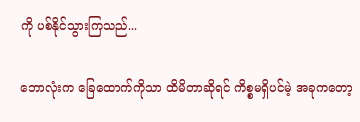ကို ပစ်နိုင်သွားကြသည်...

ဘောလုံးက ခြေထောက်ကိုသာ ထိမိတာဆိုရင် ကိစ္စမရှိပင်မဲ့ အခုကတော့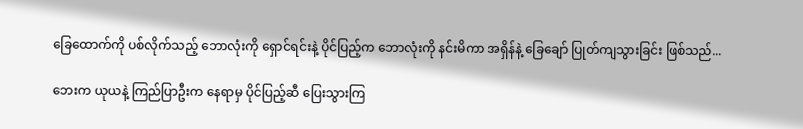ခြေထောက်ကို ပစ်လိုက်သည့် ဘောလုံးကို ရှောင်ရင်းနဲ့ ပိုင်ပြည့်က ဘောလုံးကို နင်းမိကာ ‌အရှိန်နဲ့ ခြေချော် ပြုတ်ကျသွားခြင်း ဖြစ်သည်...

ဘေးက ယုယနဲ့ ကြည်ပြာဦးက နေရာမှ ပိုင်ပြည့်ဆီ ပြေးသွားကြ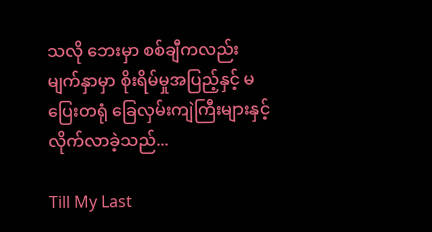သလို ဘေးမှာ စစ်ချီကလည်း မျက်နှာမှာ စိုးရိမ်မှုအပြည့်နှင့် မပြေးတရုံ ခြေလှမ်းကျဲကြီးများနှင့် လိုက်လာခဲ့သည်...

Till My Last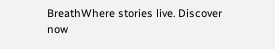BreathWhere stories live. Discover now